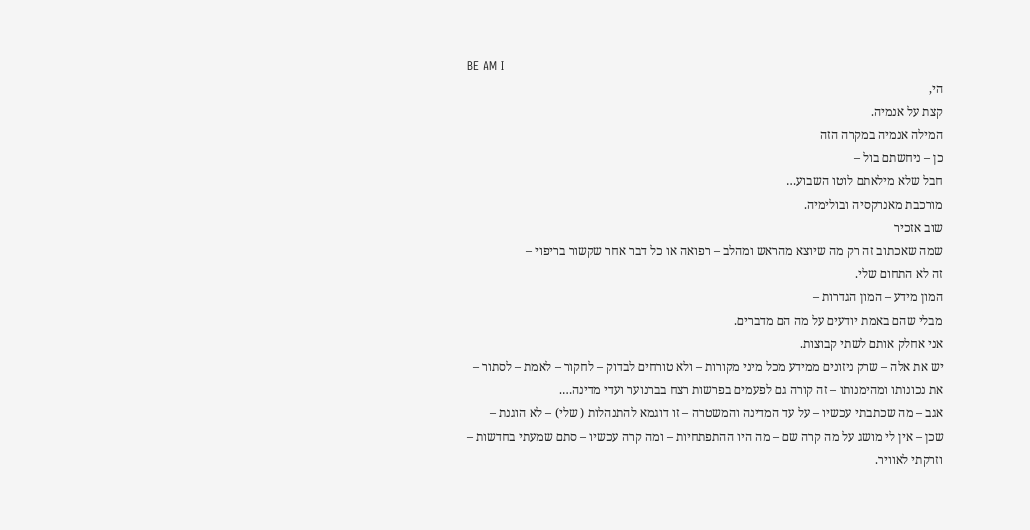BE AM I
הי,
קצת על אנמיה.
המילה אנמיה במקרה הזה
כן – ניחשתם בול –
חבל שלא מילאתם לוטו השבוע…
מורכבת מאנרקסיה ובולימיה.
שוב אזכיר
שמה שאכתוב זה רק מה שיוצא מהראש ומהלב – רפואה או כל דבר אחר שקשור בריפוי –
זה לא התחום שלי.
המון מידע – המון הגדרות –
מבלי שהם באמת יודעים על מה הם מדברים.
אני אחלק אותם לשתי קבוצות.
יש את אלה – שרק ניזונים ממידע מכל מיני מקורות – ולא טורחים לבדוק – לחקור – לאמת – לסתור –
את נכונותו ומהימנותו – זה קורה גם לפעמים בפרשות רצח בברנוער ועדי מדינה….
אגב – מה שכתבתי עכשיו – על עד המדינה והמשטרה – זו דוגמא להתנהלות ( שלי) – לא הוגנת –
שכן – אין לי מושג על מה קרה שם – מה היו ההתפתחיות – ומה קרה עכשיו – סתם שמעתי בחדשות –
וזרקתי לאוויר.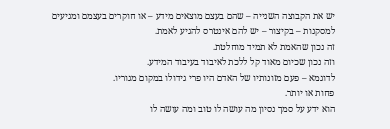יש את הקבוצה השנייה – שהם בעצם מוצאים מידע – או חוקרים בעצמם ומגיעים למסקנות – בקיצור – יש להם אינטרס להגיע לאמת.
זה נכון שהאמת לא תמיד מוחלטת.
וזה נכון שכיום מאוד קל ללכת לאיבוד בעיבוד המידע.
לדוגמא – פעם מזונותיו של האדם היו פרי גידולו במקום מגוריו.
פחות או יותר.
הוא ידע על סמך נסיון מה עושה לו טוב ומה עושה לו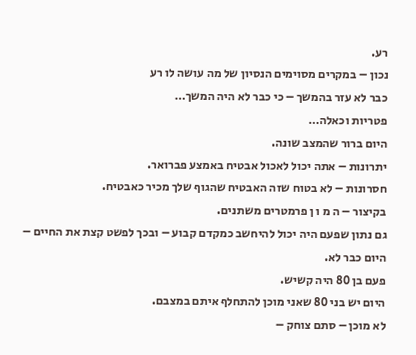רע.
נכון – במקרים מסוימים הנסיון של מה עושה לו רע
כבר לא עזר בהמשך – כי כבר לא היה המשך…
פטריות וכאלה…
היום ברור שהמצב שונה.
יתרונות – אתה יכול לאכול אבטיח באמצע פברואר.
חסרונות – לא בטוח שזה האבטיח שהגוף שלך מכיר כאבטיח.
בקיצור – ה מ ו ן פרמטרים משתנים.
גם נתון שפעם היה יכול להיחשב כמקדם קבוע – ובכך לפשט קצת את החיים –
היום כבר לא.
פעם בן 80 היה קשיש.
היום יש בני 80 שאני מוכן להתחלף איתם במצבם.
לא מוכן – סתם צוחק –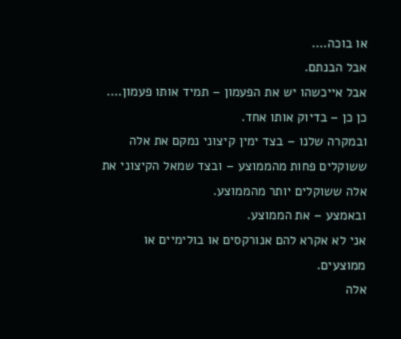או בוכה….
אבל הבנתם.
אבל אייכשהו יש את הפעמון – תמיד אותו פעמון….
כן כן – בדיוק אותו אחד.
ובמקרה שלנו – בצד ימין קיצוני נמקם את אלה ששוקלים פחות מהממוצע – ובצד שמאל הקיצוני את אלה ששוקלים יותר מהממוצע.
ובאמצע – את הממוצע.
אני לא אקרא להם אנורקסים או בולימיים או ממוצעים.
אלה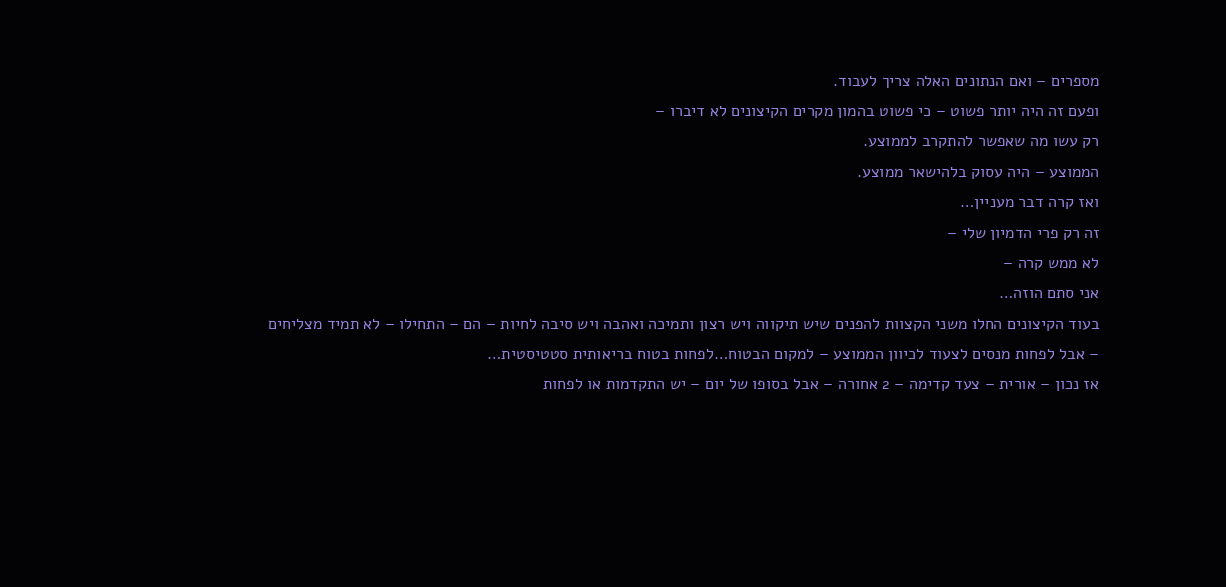מספרים – ואם הנתונים האלה צריך לעבוד.
ופעם זה היה יותר פשוט – כי פשוט בהמון מקרים הקיצונים לא דיברו –
רק עשו מה שאפשר להתקרב לממוצע.
הממוצע – היה עסוק בלהישאר ממוצע.
ואז קרה דבר מעניין…
זה רק פרי הדמיון שלי –
לא ממש קרה –
אני סתם הוזה…
בעוד הקיצונים החלו משני הקצוות להפנים שיש תיקווה ויש רצון ותמיכה ואהבה ויש סיבה לחיות – הם – התחילו – לא תמיד מצליחים – אבל לפחות מנסים לצעוד לכיוון הממוצע – למקום הבטוח…לפחות בטוח בריאותית סטטיסטית…
אז נכון – אורית – צעד קדימה – 2 אחורה – אבל בסופו של יום – יש התקדמות או לפחות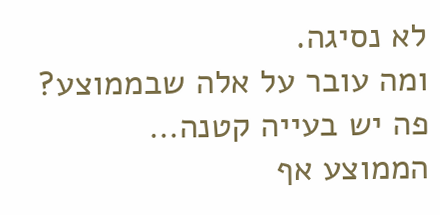לא נסיגה.
ומה עובר על אלה שבממוצע?
פה יש בעייה קטנה…
הממוצע אף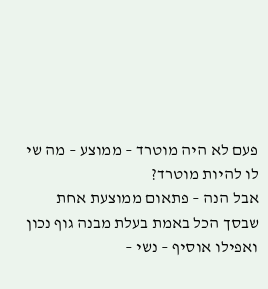פעם לא היה מוטרד – ממוצע – מה שי לו להיות מוטרד?
אבל הנה – פתאום ממוצעת אחת שבסך הכל באמת בעלת מבנה גוף נכון ואפילו אוסיף – נשי –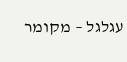עגלגל – מקומר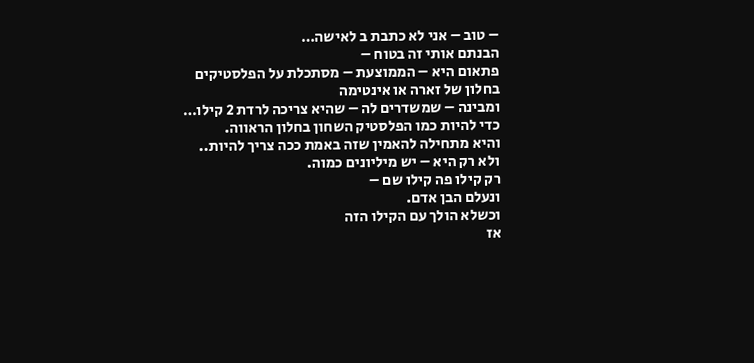– טוב – אני לא כתבת ב לאישה…
הבנתם אותי זה בטוח –
פתאום היא – הממוצעת – מסתכלת על הפלסטיקים בחלון של זארה או אינטימה
ומבינה – שמשדרים לה – שהיא צריכה לרדת 2 קילו…
כדי להיות כמו הפלסטיק השחון בחלון הראווה.
והיא מתחילה להאמין שזה באמת ככה צריך להיות..
ולא רק היא – יש מיליונים כמוה.
רק קילו פה קילו שם –
ונעלם הבן אדם.
וכשלא הולך עם הקילו הזה
אז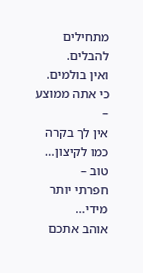מתחילים להבלים.
ואין בולמים.
כי אתה ממוצע –
אין לך בקרה כמו לקיצון…
טוב –
חפרתי יותר מידי…
אוהב אתכם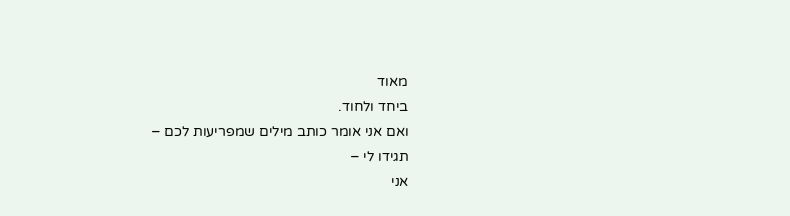מאוד
ביחד ולחוד.
ואם אני אומר כותב מילים שמפריעות לכם –
תגידו לי –
אני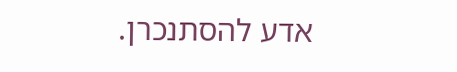אדע להסתנכרן.